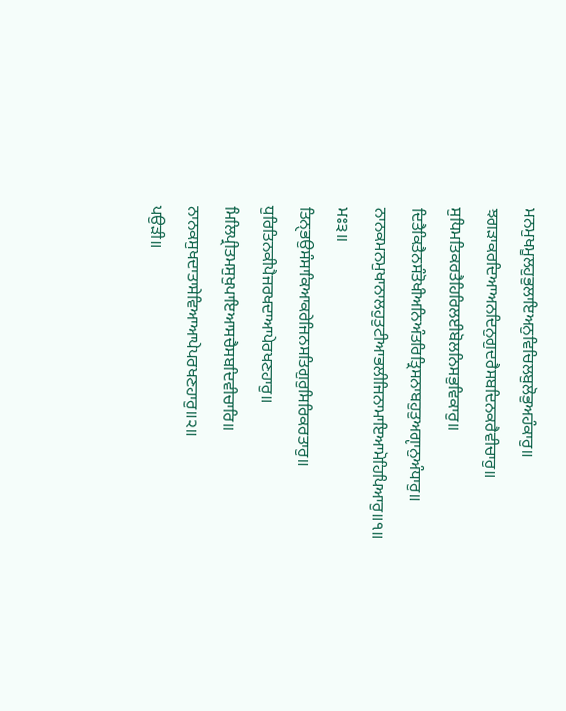ਮਨਮੁਖਮੂਲਹੁਭੁਲਾਇਅਨੁਵਿਚਿਲਬੁਲੋਭੁਅਹੰਕਾਰੁ॥
ਝਗੜਾਕਰਦਿਆਅਨਦਿਨੁਗੁਦਰੈਸਬਦਿਨਕਰੈਵੀਚਾਰੁ॥
ਸੁਧਿਮਤਿਕਰਤੈਹਿਰਿਲਈਬੋਲਨਿਸਭੁਵਿਕਾਰੁ॥
ਦਿਤੈਕਿਤੈਨਸੰਤੋਖੀਅਨਿਅੰਤਰਿਤ੍ਰਿਸਨਾਬਹੁਤੁਅਗੵਾਨੁਅੰਧਾਰੁ॥
ਨਾਨਕਮਨਮੁਖਾਨਾਲਹੁਤੁਟੀਆਭਲੀਜਿਨਾਮਾਇਆਮੋਹਿਪਿਆਰੁ॥੧॥
ਮਃ੩॥
ਤਿਨੑਭਉਸੰਸਾਕਿਆਕਰੇਜਿਨਸਤਿਗੁਰੁਸਿਰਿਕਰਤਾਰੁ॥
ਧੁਰਿਤਿਨਕੀਪੈਜਰਖਦਾਆਪੇਰਖਣਹਾਰੁ॥
ਮਿਲਿਪ੍ਰੀਤਮਸੁਖੁਪਾਇਆਸਚੈਸਬਦਿਵੀਚਾਰਿ॥
ਨਾਨਕਸੁਖਦਾਤਾਸੇਵਿਆਆਪੇਪਰਖਣਹਾਰੁ॥੨॥
ਪਉੜੀ॥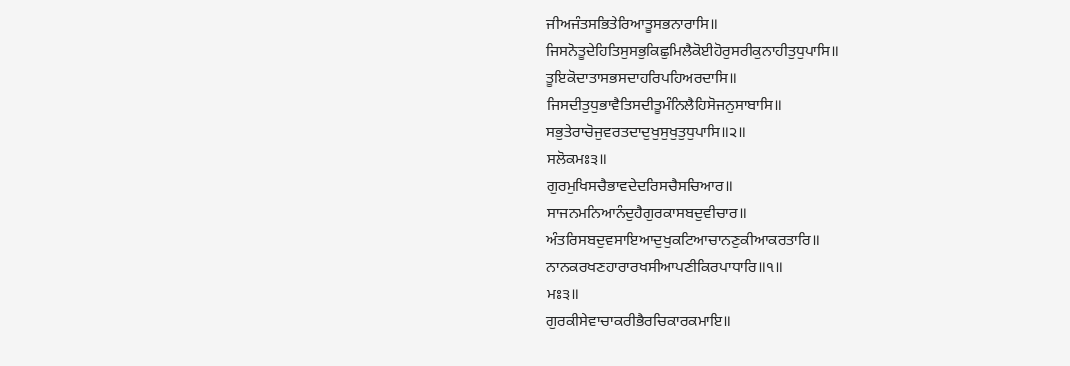ਜੀਅਜੰਤਸਭਿਤੇਰਿਆਤੂਸਭਨਾਰਾਸਿ॥
ਜਿਸਨੋਤੂਦੇਹਿਤਿਸੁਸਭੁਕਿਛੁਮਿਲੈਕੋਈਹੋਰੁਸਰੀਕੁਨਾਹੀਤੁਧੁਪਾਸਿ॥
ਤੂਇਕੋਦਾਤਾਸਭਸਦਾਹਰਿਪਹਿਅਰਦਾਸਿ॥
ਜਿਸਦੀਤੁਧੁਭਾਵੈਤਿਸਦੀਤੂਮੰਨਿਲੈਹਿਸੋਜਨੁਸਾਬਾਸਿ॥
ਸਭੁਤੇਰਾਚੋਜੁਵਰਤਦਾਦੁਖੁਸੁਖੁਤੁਧੁਪਾਸਿ॥੨॥
ਸਲੋਕਮਃ੩॥
ਗੁਰਮੁਖਿਸਚੈਭਾਵਦੇਦਰਿਸਚੈਸਚਿਆਰ॥
ਸਾਜਨਮਨਿਆਨੰਦੁਹੈਗੁਰਕਾਸਬਦੁਵੀਚਾਰ॥
ਅੰਤਰਿਸਬਦੁਵਸਾਇਆਦੁਖੁਕਟਿਆਚਾਨਣੁਕੀਆਕਰਤਾਰਿ॥
ਨਾਨਕਰਖਣਹਾਰਾਰਖਸੀਆਪਣੀਕਿਰਪਾਧਾਰਿ॥੧॥
ਮਃ੩॥
ਗੁਰਕੀਸੇਵਾਚਾਕਰੀਭੈਰਚਿਕਾਰਕਮਾਇ॥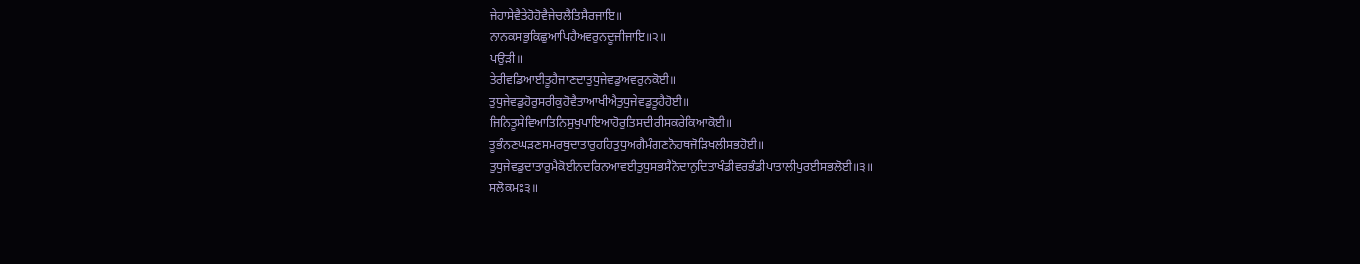ਜੇਹਾਸੇਵੈਤੇਹੋਹੋਵੈਜੇਚਲੈਤਿਸੈਰਜਾਇ॥
ਨਾਨਕਸਭੁਕਿਛੁਆਪਿਹੈਅਵਰੁਨਦੂਜੀਜਾਇ॥੨॥
ਪਉੜੀ॥
ਤੇਰੀਵਡਿਆਈਤੂਹੈਜਾਣਦਾਤੁਧੁਜੇਵਡੁਅਵਰੁਨਕੋਈ॥
ਤੁਧੁਜੇਵਡੁਹੋਰੁਸਰੀਕੁਹੋਵੈਤਾਆਖੀਐਤੁਧੁਜੇਵਡੁਤੂਹੈਹੋਈ॥
ਜਿਨਿਤੂਸੇਵਿਆਤਿਨਿਸੁਖੁਪਾਇਆਹੋਰੁਤਿਸਦੀਰੀਸਕਰੇਕਿਆਕੋਈ॥
ਤੂਭੰਨਣਘੜਣਸਮਰਥੁਦਾਤਾਰੁਹਹਿਤੁਧੁਅਗੈਮੰਗਣਨੋਹਥਜੋੜਿਖਲੀਸਭਹੋਈ॥
ਤੁਧੁਜੇਵਡੁਦਾਤਾਰੁਮੈਕੋਈਨਦਰਿਨਆਵਈਤੁਧੁਸਭਸੈਨੋਦਾਨੁਦਿਤਾਖੰਡੀਵਰਭੰਡੀਪਾਤਾਲੀਪੁਰਈਸਭਲੋਈ॥੩॥
ਸਲੋਕਮਃ੩॥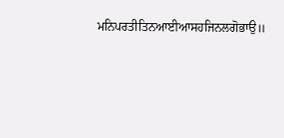ਮਨਿਪਰਤੀਤਿਨਆਈਆਸਹਜਿਨਲਗੋਭਾਉ॥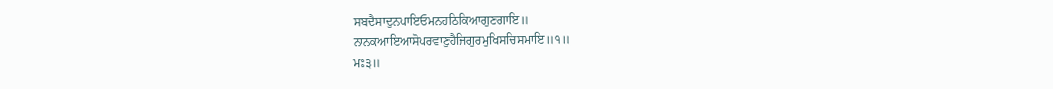ਸਬਦੈਸਾਦੁਨਪਾਇਓਮਨਹਠਿਕਿਆਗੁਣਗਾਇ॥
ਨਾਨਕਆਇਆਸੋਪਰਵਾਣੁਹੈਜਿਗੁਰਮੁਖਿਸਚਿਸਮਾਇ॥੧॥
ਮਃ੩॥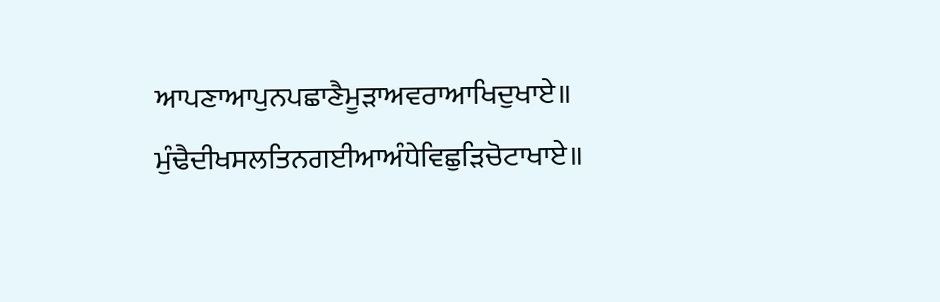ਆਪਣਾਆਪੁਨਪਛਾਣੈਮੂੜਾਅਵਰਾਆਖਿਦੁਖਾਏ॥
ਮੁੰਢੈਦੀਖਸਲਤਿਨਗਈਆਅੰਧੇਵਿਛੁੜਿਚੋਟਾਖਾਏ॥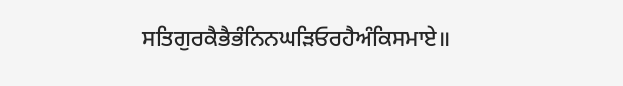ਸਤਿਗੁਰਕੈਭੈਭੰਨਿਨਘੜਿਓਰਹੈਅੰਕਿਸਮਾਏ॥